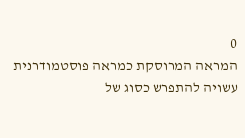0
המראה המרוסקת כמראה פוסטמודרנית עשויה להתפרש כסוג של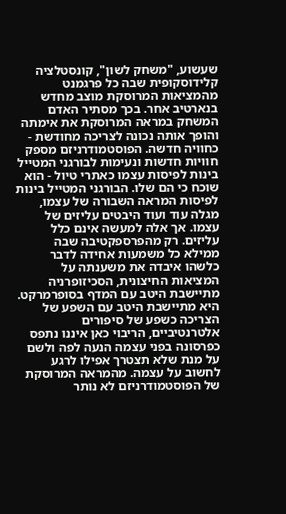שעשוע, "משחק לשון", קונסטלציה קלידוסקופית שבה כל פרגמנט מהמציאות המרוסקת מוצב מחדש בנארטיב אחר. בכך מסתיר האדם המשחק במראה המרוסקת את אימתה והופך אותה נכונה לצריכה מחודשת - כחוויה חדשה. הפוסטמודרניזם מספק חוויות חדשות ונעימות לבורגני המטייל בינות לפיסות עצמו כאתרי טיול - הוא שוכח כי הם שלו. הבורגני המטייל בינות לפיסות המראה השבורה של עצמו, מגלה עוד ועוד היבטים עליזים של עצמו. אך אלה למעשה אינם כלל עליזים. רק מהפרספקטיבה שבה ממילא כל משמעות אחידה לדבר כלשהו איבדה את משענתה על המציאות החיצונית, הסכיזופרניה מתיישבת היטב עם המדף בסופרמרקט. היא מתיישבת היטב עם השפע של הצריכה כשפע של סיפורים אלטרנטיביים, הריבוי כאן איננו נתפס כפרסונה בפני עצמה הנעה לפה ולשם על מנת שלא תצטרך אפילו לרגע לחשוב על עצמה. מהמראה המרוסקת של הפוסטמודרניזם לא נותר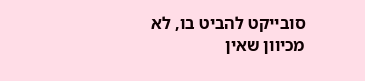סובייקט להביט בו, לא מכיוון שאין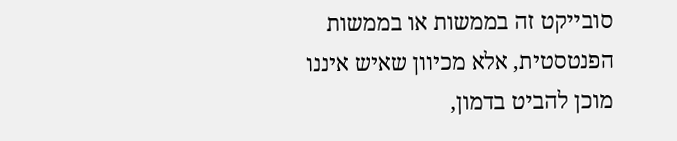סובייקט זה בממשות או בממשות הפנטסטית, אלא מכיוון שאיש איננו מוכן להביט בדמון,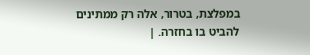במפלצת, בטרור, אלה רק ממתינים להביט בו בחזרה. |